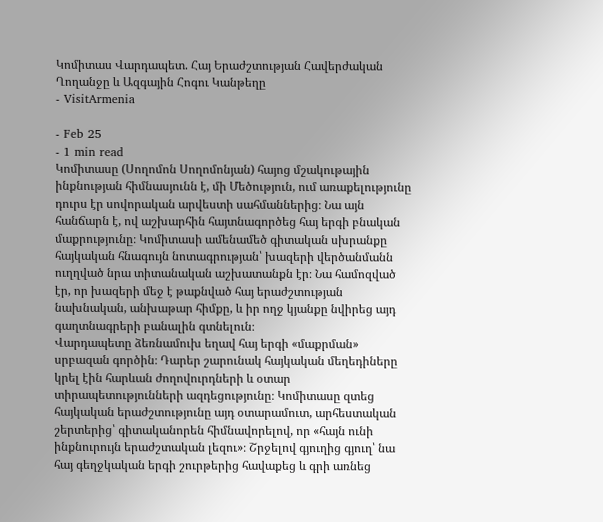Կոմիտաս Վարդապետ. Հայ Երաժշտության Հավերժական Ղողանջը և Ազգային Հոգու Կանթեղը
- VisitArmenia

- Feb 25
- 1 min read
Կոմիտասը (Սողոմոն Սողոմոնյան) հայոց մշակութային ինքնության հիմնասյունն է, մի Մեծություն, ում առաքելությունը դուրս էր սովորական արվեստի սահմաններից։ Նա այն հանճարն է, ով աշխարհին հայտնագործեց հայ երգի բնական մաքրությունը։ Կոմիտասի ամենամեծ գիտական սխրանքը հայկական հնագույն նոտագրության՝ խազերի վերծանմանն ուղղված նրա տիտանական աշխատանքն էր։ Նա համոզված էր, որ խազերի մեջ է թաքնված հայ երաժշտության նախնական, անխաթար հիմքը, և իր ողջ կյանքը նվիրեց այդ գաղտնագրերի բանալին գտնելուն։
Վարդապետը ձեռնամուխ եղավ հայ երգի «մաքրման» սրբազան գործին։ Դարեր շարունակ հայկական մեղեդիները կրել էին հարևան ժողովուրդների և օտար տիրապետությունների ազդեցությունը։ Կոմիտասը զտեց հայկական երաժշտությունը այդ օտարամուտ, արհեստական շերտերից՝ գիտականորեն հիմնավորելով, որ «հայն ունի ինքնուրույն երաժշտական լեզու»։ Շրջելով գյուղից գյուղ՝ նա հայ գեղջկական երգի շուրթերից հավաքեց և գրի առնեց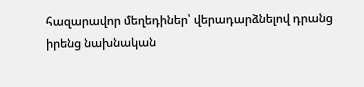հազարավոր մեղեդիներ՝ վերադարձնելով դրանց իրենց նախնական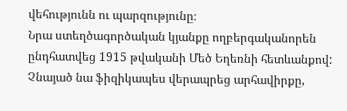վեհությունն ու պարզությունը։
Նրա ստեղծագործական կյանքը ողբերգականորեն ընդհատվեց 1915 թվականի Մեծ Եղեռնի հետևանքով: Չնայած նա ֆիզիկապես վերապրեց արհավիրքը,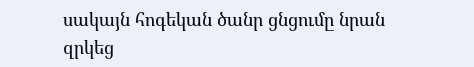սակայն հոգեկան ծանր ցնցումը նրան զրկեց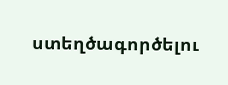ստեղծագործելու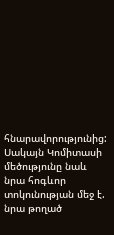հնարավորությունից: Սակայն Կոմիտասի մեծությունը նաև նրա հոգևոր տոկունության մեջ է. նրա թողած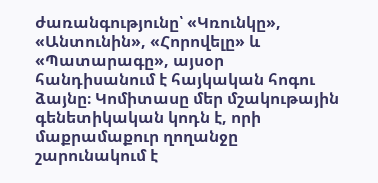ժառանգությունը՝ «Կռունկը», «Անտունին», «Հորովելը» և «Պատարագը», այսօր հանդիսանում է հայկական հոգու ձայնը։ Կոմիտասը մեր մշակութային գենետիկական կոդն է, որի մաքրամաքուր ղողանջը շարունակում է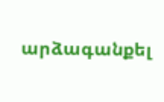արձագանքել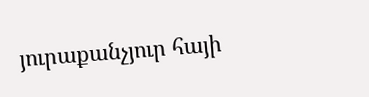յուրաքանչյուր հայի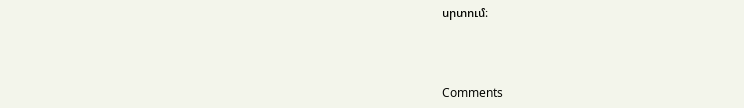սրտում։



Comments